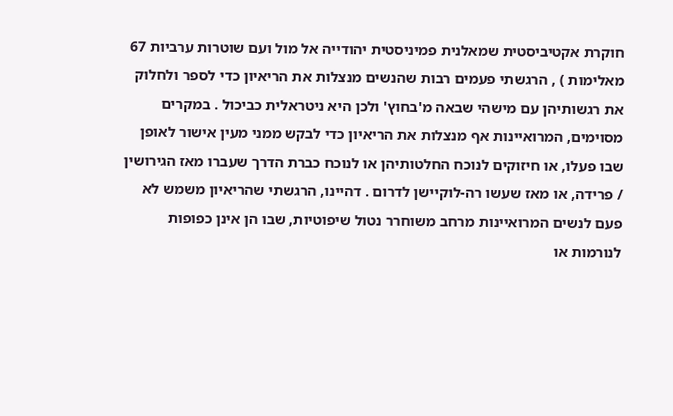חוקרת אקטיביסטית שמאלנית פמיניסטית יהודייה אל מול ועם שוטרות ערביות 67 מאלימות ) , הרגשתי פעמים רבות שהנשים מנצלות את הריאיון כדי לספר ולחלוק את רגשותיהן עם מישהי שבאה מ'בחוץ' ולכן היא ניטראלית כביכול . במקרים מסוימים, המרואיינות אף מנצלות את הריאיון כדי לבקש ממני מעין אישור לאופן שבו פעלו, או חיזוקים לנוכח החלטותיהן או לנוכח כברת הדרך שעברו מאז הגירושין / פרידה, או מאז שעשו רה-לוקיישן לדרום . דהיינו, הרגשתי שהריאיון משמש לא פעם לנשים המרואיינות מרחב משוחרר נטול שיפוטיות, שבו הן אינן כפופות לנורמות או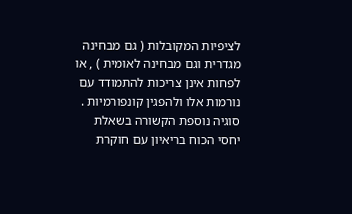לציפיות המקובלות ( גם מבחינה מגדרית וגם מבחינה לאומית ) , או לפחות אינן צריכות להתמודד עם נורמות אלו ולהפגין קונפורמיות . סוגיה נוספת הקשורה בשאלת יחסי הכוח בריאיון עם חוקרת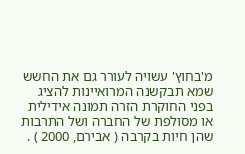מ'בחוץ' עשויה לעורר גם את החשש שמא תבקשנה המרואיינות להציג בפני החוקרת הזרה תמונה אידילית או מסולפת של החברה ושל התרבות שהן חיות בקרבה ( אבירם, 2000 ) .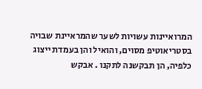המרואיינות עשויות לשער שהמראיינת שבויה בסטריאוטיפ מסוים, והואיל והן בעמדת ייצוג כלפיה, הן תבקשנה לתקנו . אבקש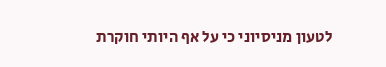לטעון מניסיוני כי על אף היותי חוקרת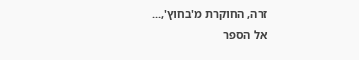זרה, החוקרת מ'בחוץ',...
אל הספר